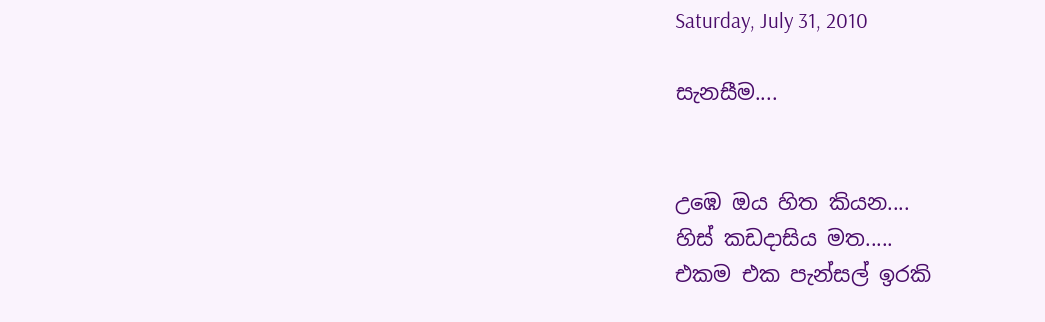Saturday, July 31, 2010

සැනසීම....


උඹෙ ඔය හිත කියන....
හිස් කඩදාසිය මත.....
එකම එක පැන්සල් ඉරකි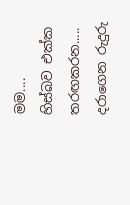මම....
හිස්බව එක්ක තරඟකරන.....
දරාගෙන රුදුරු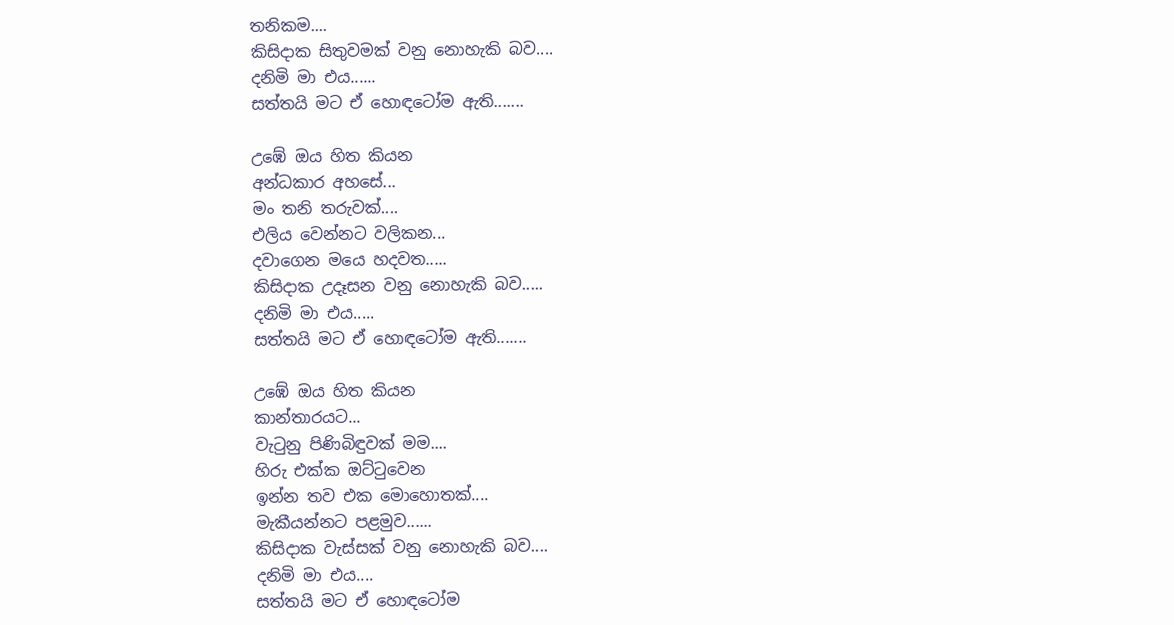තනිකම....
කිසිදාක සිතුවමක් වනු නොහැකි බව....
දනිමි මා එය......
සත්තයි මට ඒ හොඳටෝම ඇති.......

උඹේ ඔය හිත කියන
අන්ධකාර අහසේ...
මං තනි තරුවක්....
එලිය වෙන්නට වලිකන...
දවාගෙන මයෙ හදවත.....
කිසිදාක උදෑසන වනු නොහැකි බව.....
දනිමි මා එය.....
සත්තයි මට ඒ හොඳටෝම ඇති.......

උඹේ ඔය හිත කියන
කාන්තාරයට...
වැටුනු පිණිබිඳුවක් මම....
හිරු එක්ක ඔට්ටුවෙන
ඉන්න තව එක මොහොතක්....
මැකීයන්නට පළමුව......
කිසිදාක වැස්සක් වනු නොහැකි බව....
දනිමි මා එය....
සත්තයි මට ඒ හොඳටෝම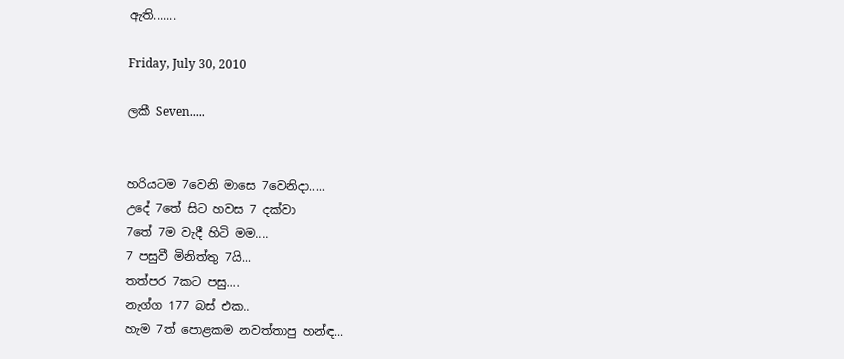ඇති.......

Friday, July 30, 2010

ලකී Seven.....


හරියටම 7වෙනි මාසෙ 7වෙනිදා.....
උදේ 7තේ සිට හවස 7 දක්වා
7තේ 7ම වැදී හිටි මම....
7 පසුවී මිනිත්තු 7යි...
තත්පර 7කට පසු....
නැග්ග 177 බස් එක..
හැම 7ත් පොළකම නවත්තාපු හන්ඳ...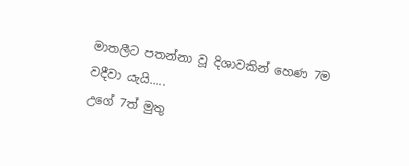මාතලීට පතන්නා වූ දිශාවකින් හෙණ 7ම
වදීවා යැයි.....
උගේ 7ත් මුතු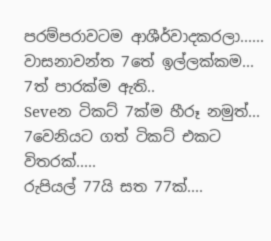පරම්පරාවටම ආශීර්වාදකරලා......
වාසනාවන්ත 7තේ ඉල්ලක්කම...
7ත් පාරක්ම ඇති..
Seveන ටිකට් 7ක්ම හීරූ නමුත්...
7වෙනියට ගත් ටිකට් එකට විතරක්.....
රුපියල් 77යි සත 77ක්....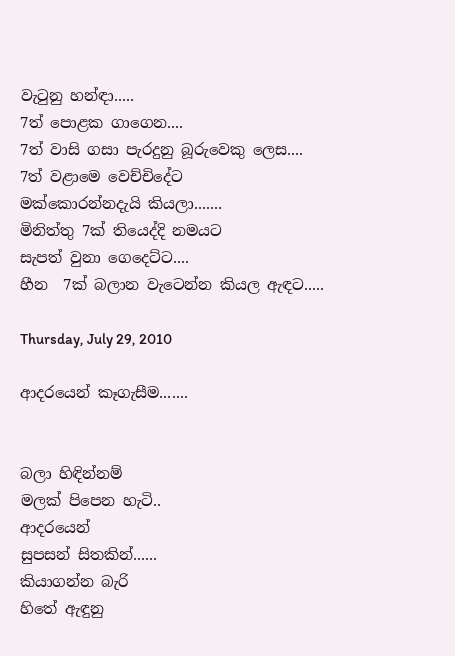වැටුනු හන්ඳා.....
7ත් පොළක ගාගෙන....
7ත් වාසි ගසා පැරදුනු බූරුවෙකු ලෙස....
7ත් වළාමෙ වෙච්චිදේට
මක්කොරන්නදැයි කියලා.......
මිනිත්තු 7ක් තියෙද්දි නමයට
සැපත් වුනා ගෙදෙට්ට....
හීන  7ක් බලාන වැටෙන්න කියල ඇඳට.....

Thursday, July 29, 2010

ආදරයෙන් කෑගැසීම.......


බලා හිඳින්නම්
මලක් පිපෙන හැටි..
ආදරයෙන්
සුපසන් සිතකින්......
කියාගන්න බැරි
හිතේ ඇඳුනු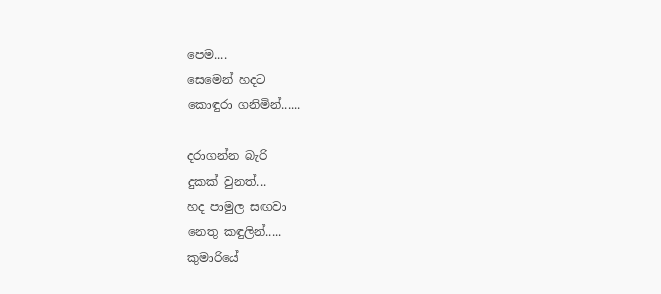පෙම....
සෙමෙන් හදට
කොඳුරා ගනිමින්......

දරාගන්න බැරි
දුකක් වුනත්...
හද පාමුල සඟවා
නෙතු කඳුලින්.....
කුමාරියේ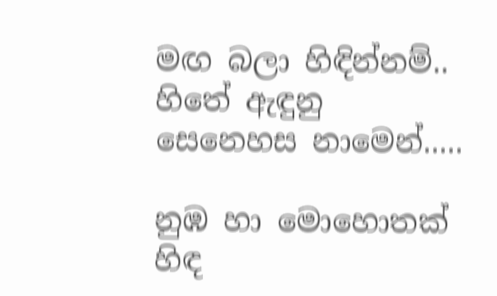මඟ බලා හිඳින්නම්..
හිතේ ඇඳුනු
සෙනෙහස නාමෙන්.....

නුඹ හා මොහොතක්
හිඳ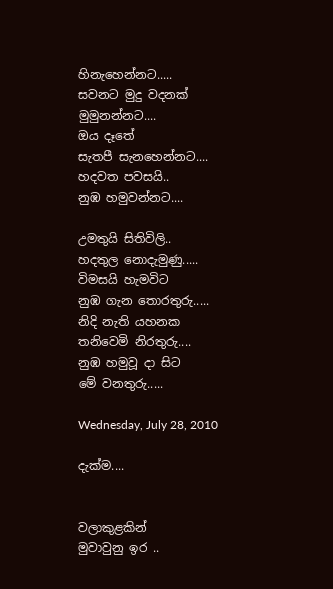හිනැහෙන්නට.....
සවනට මුදු වදනක්
මුමුනන්නට....
ඔය දෑතේ
සැතපී සැනහෙන්නට....
හදවත පවසයි..
නුඹ හමුවන්නට....

උමතුයි සිතිවිලි..
හදතුල නොදැමුණු.....
විමසයි හැමවිට
නුඹ ගැන තොරතුරු.....
නිදි නැති යහනක
තනිවෙමි නිරතුරු....
නුඹ හමුවූ දා සිට
මේ වනතුරු.....

Wednesday, July 28, 2010

දැක්ම....


වලාකුළකින්
මුවාවුනු ඉර ..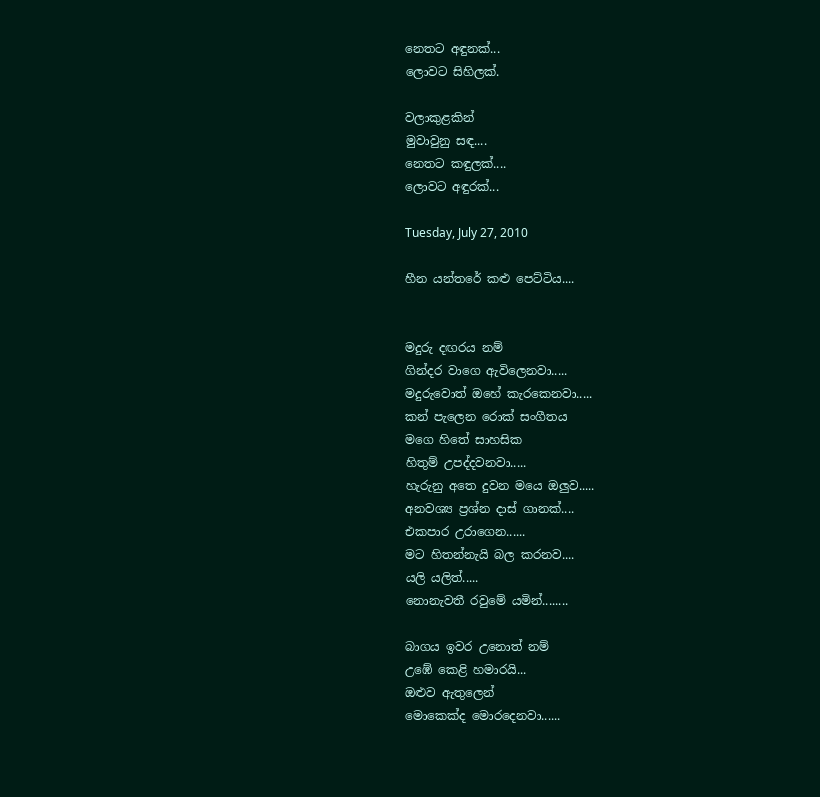නෙතට අඳුනක්...
ලොවට සිහිලක්.

වලාකුළකින්
මුවාවුනු සඳ....
නෙතට කඳුලක්....
ලොවට අඳුරක්...

Tuesday, July 27, 2010

හීන යන්තරේ කළු පෙට්ටිය....


මදුරු දඟරය නම්
ගින්දර වාගෙ ඇවිලෙනවා.....
මදුරුවොත් ඔහේ කැරකෙනවා.....
කන් පැලෙන රොක් සංගීතය
මගෙ හිතේ සාහසික
හිතුම් උපද්දවනවා.....
හැරුනු අතෙ දුවන මයෙ ඔලුව.....
අනවශ්‍ය ප්‍රශ්න දාස් ගානක්....
එකපාර උරාගෙන......
මට හිතන්නැයි බල කරනව....
යලි යලිත්.....
නොනැවතී රවුමේ යමින්........

බාගය ඉවර උනොත් නම්
උඹේ කෙළි හමාරයි...
ඔළුව ඇතුලෙන්
මොකෙක්ද මොරදෙනවා......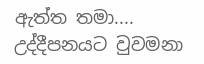ඇත්ත තමා....
උද්දීපනයට වුවමනා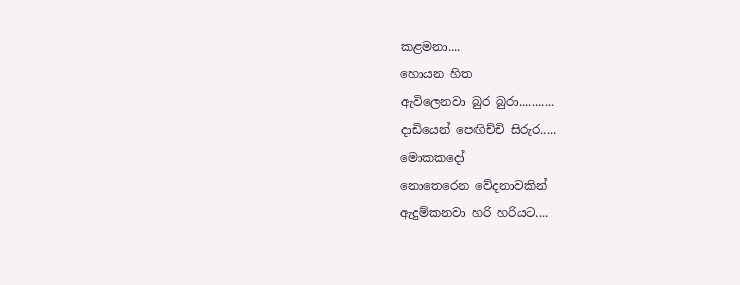කළමනා....
හොයන හිත
ඇවිලෙනවා බුර බුරා...........
දාඩියෙන් පෙඟිච්චි සිරුර.....
මොකකදෝ
නොතෙරෙන වේදනාවකින්
ඇදුම්කනවා හරි හරියට....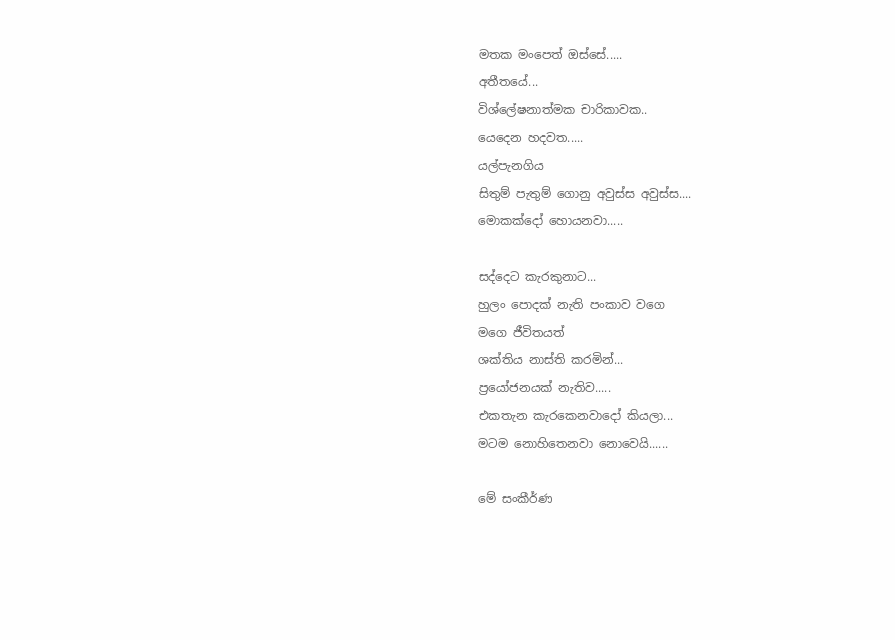මතක මංපෙත් ඔස්සේ.....
අතීතයේ...
විශ්ලේෂනාත්මක චාරිකාවක..
යෙදෙන හදවත.....
යල්පැනගිය
සිතුම් පැතුම් ගොනු අවුස්ස අවුස්ස....
මොකක්දෝ හොයනවා.....

සද්දෙට කැරකුනාට...
හුලං පොදක් නැති පංකාව වගෙ
මගෙ ජීවිතයත්
ශක්තිය නාස්ති කරමින්...
ප්‍රයෝජනයක් නැතිව.....
එකතැන කැරකෙනවාදෝ කියලා...
මටම නොහිතෙනවා නොවෙයි......

මේ සංකීර්ණ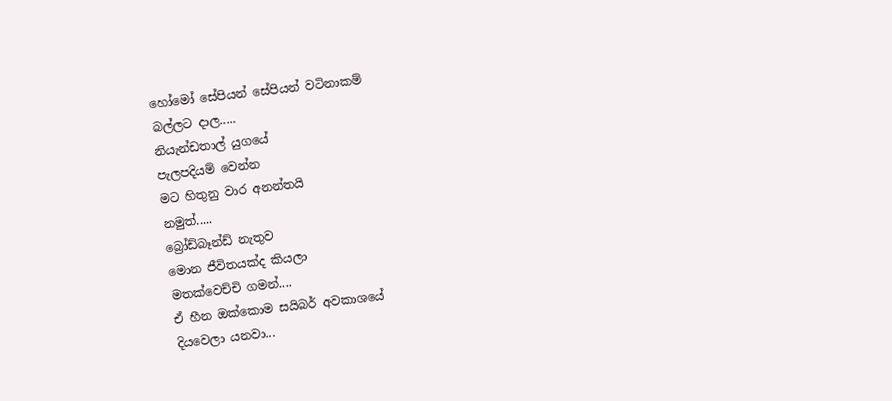හෝමෝ සේපියන් සේපියන් වටිනාකම්
බල්ලට දාල.....
නියැන්ඩතාල් යුගයේ
පැලපදියම් වෙන්න
මට හිතුනු වාර අනන්තයි
නමුත්.....
බ්‍රෝඩ්බෑන්ඩ් නැතුව
මොන ජීවිතයක්ද කියලා
මතක්වෙච්චි ගමන්....
ඒ හීන ඔක්කොම සයිබර් අවකාශයේ
දියවෙලා යනවා...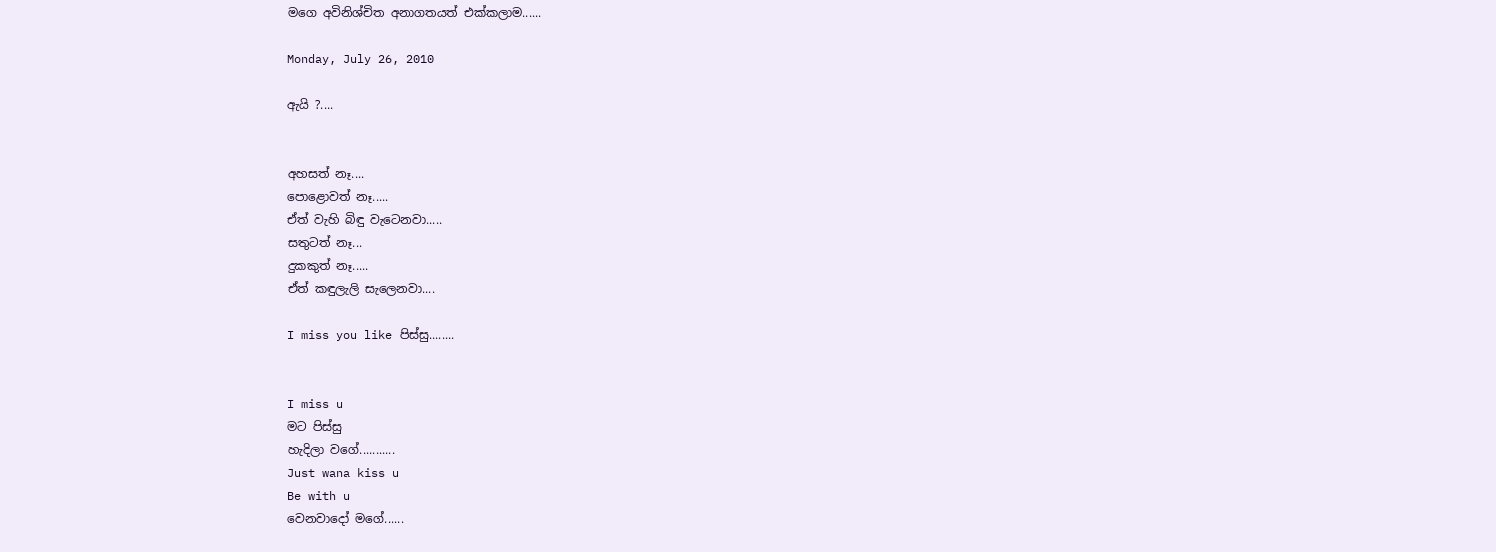මගෙ අවිනිශ්චිත අනාගතයත් එක්කලාම......

Monday, July 26, 2010

ඇයි ?....


අහසත් නෑ....
පොළොවත් නෑ.....
ඒත් වැහි බිඳු වැටෙනවා.....
සතුටත් නෑ...
දුකකුත් නෑ.....
ඒත් කඳුලැලි සැලෙනවා....

I miss you like පිස්සු........


I miss u
මට පිස්සු
හැදිලා වගේ...........
Just wana kiss u
Be with u
වෙනවාදෝ මගේ......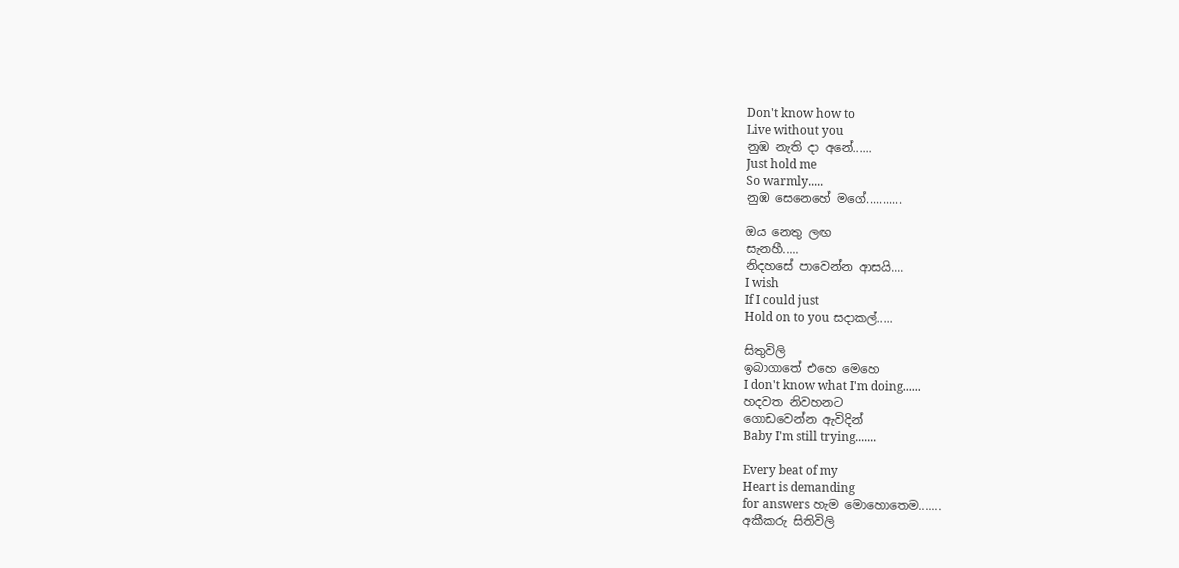Don't know how to
Live without you
නුඹ නැති දා අනේ......
Just hold me
So warmly.....
නුඹ සෙනෙහේ මගේ...........

ඔය නෙතු ලඟ
සැනහී.....
නිදහසේ පාවෙන්න ආසයි....
I wish
If I could just
Hold on to you සදාකල්.....

සිතුවිලි
ඉබාගාතේ එහෙ මෙහෙ
I don't know what I'm doing......
හදවත නිවහනට
ගොඩවෙන්න ඇවිදින්
Baby I'm still trying.......

Every beat of my
Heart is demanding
for answers හැම මොහොතෙම.......
අකීකරු සිතිවිලි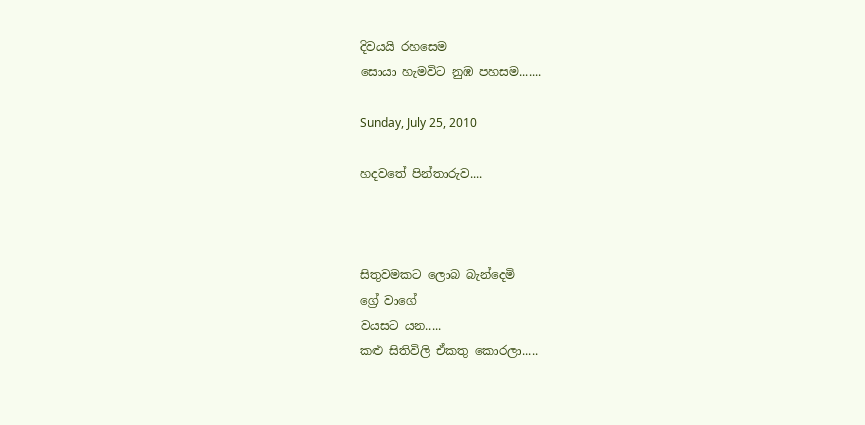දිවයයි රහසෙම
සොයා හැමවිට නුඹ පහසම.......

Sunday, July 25, 2010

හදවතේ පින්තාරුව....



සිතුවමකට ලොබ බැන්දෙමි
ග්‍රේ වාගේ
වයසට යන.....
කළු සිතිවිලි ඒකතු කොරලා.....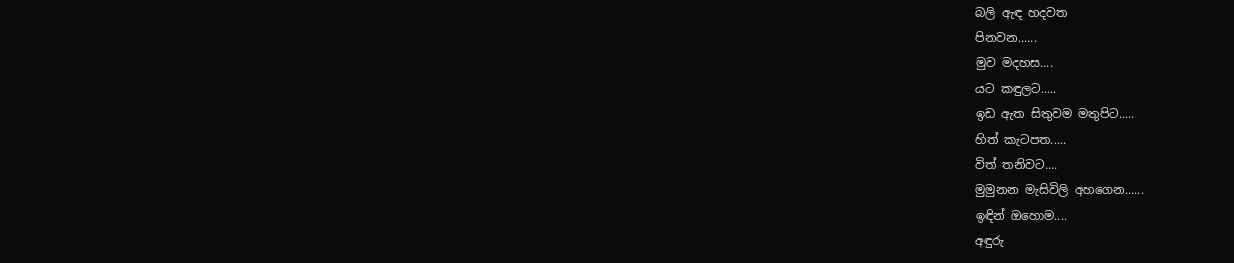බලි ඇඳ හදවත
පිනවන......
මුව මදහස....
යට කඳුලට.....
ඉඩ ඇත සිතුවම මතුපිට.....
හිත් කැටපත.....
විත් තනිවට....
මුමුනන මැසිවිලි අහගෙන......
ඉඳින් ඔහොම....
අඳුරු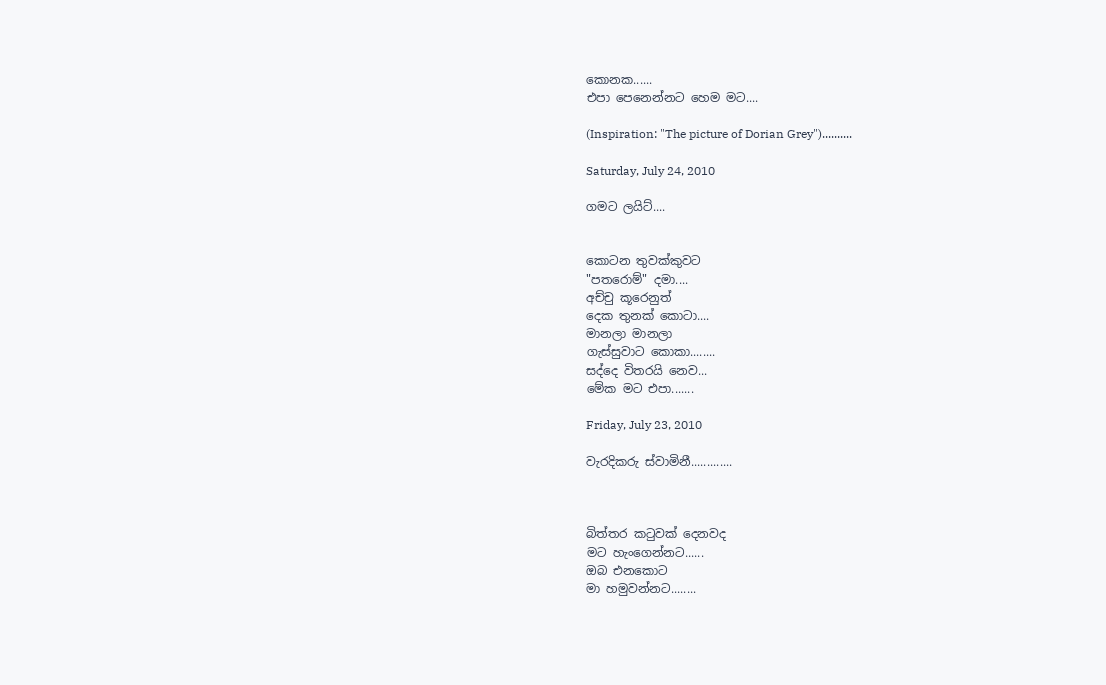කොනක......
එපා පෙනෙන්නට හෙම මට....

(Inspiration: "The picture of Dorian Grey")..........

Saturday, July 24, 2010

ගමට ලයිට්....


කොටන තුවක්කුවට
"පතරොම්" දමා....
අච්චු කූරෙනුත්
දෙක තුනක් කොටා....
මානලා මානලා
ගැස්සුවාට කොකා........
සද්දෙ විතරයි නෙව...
මේක මට එපා.......

Friday, July 23, 2010

වැරදිකරු ස්වාමිනී.............



බිත්තර කටුවක් දෙනවද
මට හැංගෙන්නට......
ඔබ එනකොට
මා හමුවන්නට........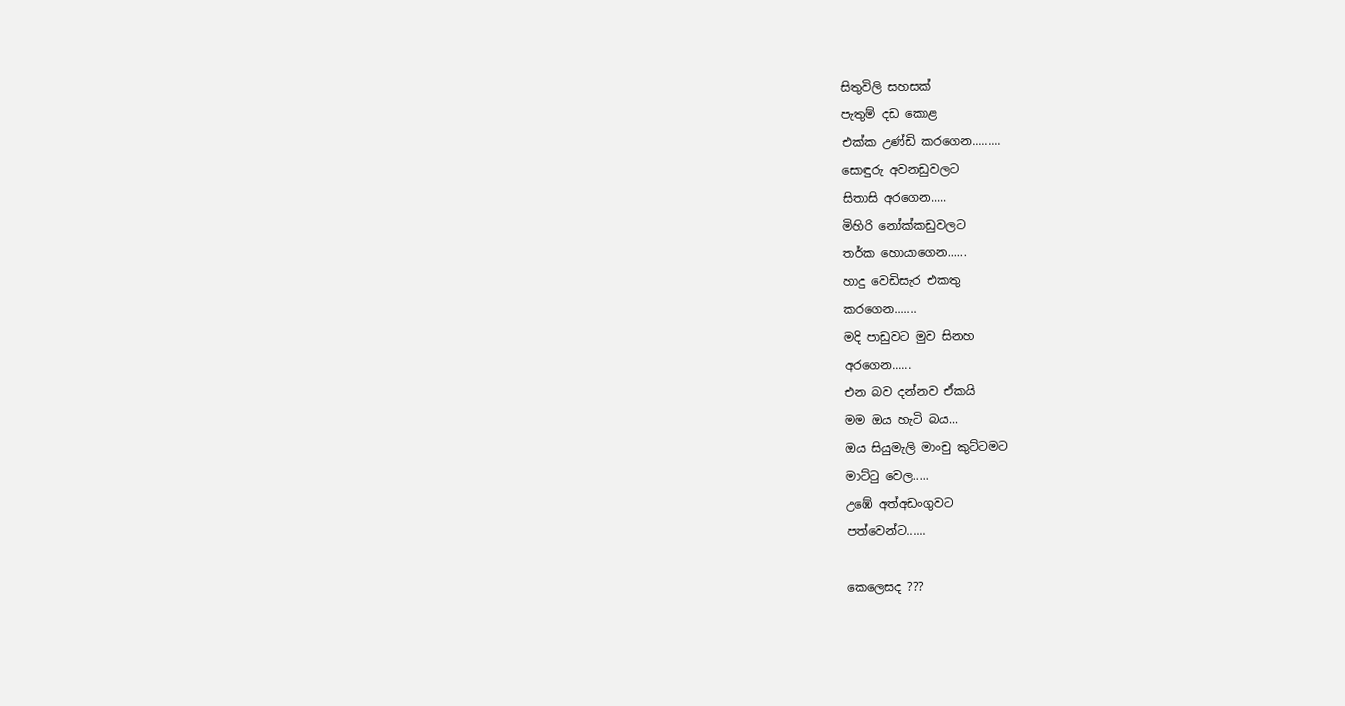සිතුවිලි සහසක්
පැතුම් දඩ කොළ
එක්ක උණ්ඩි කරගෙන.........
සොඳුරු අවනඩුවලට
සිතාසි අරගෙන.....
මිහිරි නෝක්කඩුවලට
තර්ක හොයාගෙන......
හාදු වෙඩිසැර එකතු
කරගෙන.......
මදි පාඩුවට මුව සිනහ
අරගෙන......
එන බව දන්නව ඒකයි
මම ඔය හැටි බය...
ඔය සියුමැලි මාංචු කුට්ටමට
මාට්ටු වෙල.....
උඹේ අත්අඩංගුවට
පත්වෙන්ට......

කෙලෙසද ???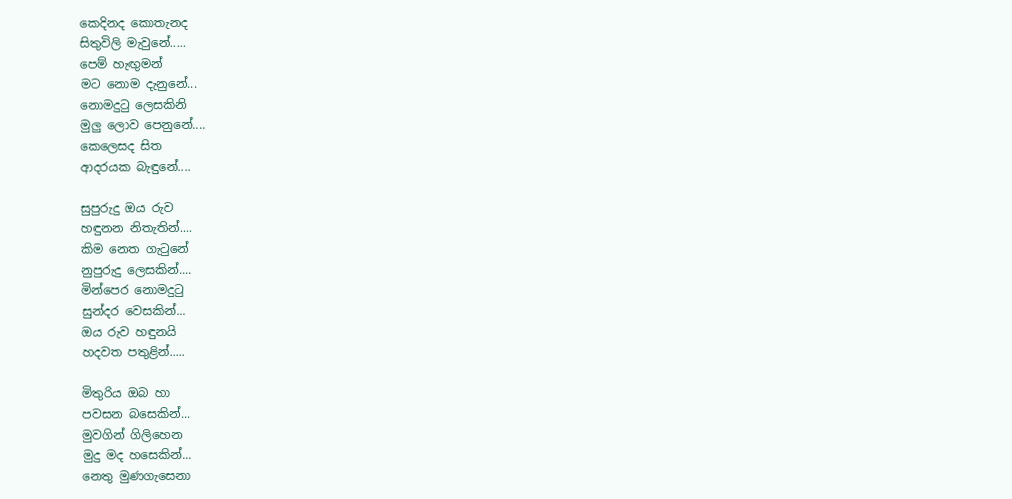කෙදිනද කොතැනද
සිතුවිලි මැවුනේ.....
පෙම් හැඟුමන්
මට නොම දැනුනේ...
නොමදුටු ලෙසකිනි
මුලු ලොව පෙනුනේ....
කෙලෙසද සිත
ආදරයක බැඳුනේ....

සුපුරුදු ඔය රුව
හඳුනන නිතැතින්....
කිම නෙත ගැටුනේ
නුපුරුදු ලෙසකින්....
මින්පෙර නොමදුටු
සුන්දර වෙසකින්...
ඔය රුව හඳුනයි
හදවත පතුළින්.....

මිතුරිය ඔබ හා
පවසන බසෙකින්...
මුවගින් ගිලිහෙන
මුදු මද හසෙකින්...
නෙතු මුණගැසෙනා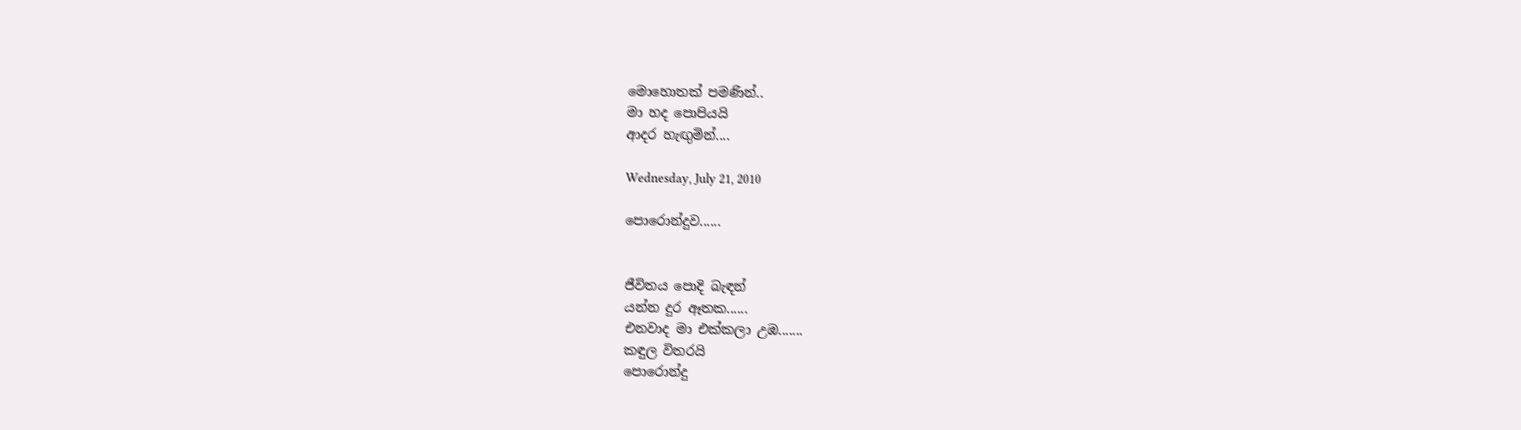මොහොතක් පමණින්..
මා හද පොපියයි
ආදර හැඟුමින්....

Wednesday, July 21, 2010

පොරොන්දුව......


ජීවිතය පොදි බැඳන්
යන්න දුර ඈතක......
එනවාද මා එක්කලා උඹ.......
කඳුල විතරයි
පොරොන්දු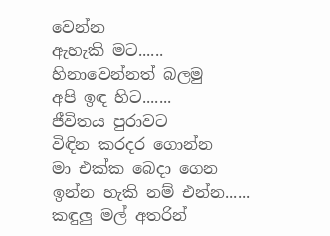වෙන්න
ඇහැකි මට......
හිනාවෙන්නත් බලමු
අපි ඉඳ හිට.......
ජීවිතය පුරාවට
විඳින කරදර ගොන්න
මා එක්ක බෙදා ගෙන
ඉන්න හැකි නම් එන්න......
කඳුලු මල් අතරින්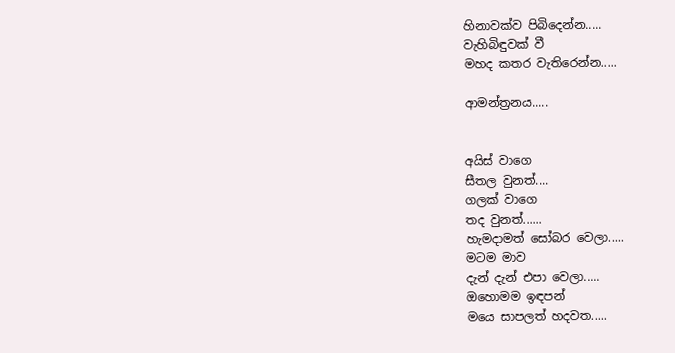හිනාවක්ව පිබිදෙන්න.....
වැහිබිඳුවක් වී
මහද කතර වැතිරෙන්න.....

ආමන්ත්‍රනය.....


අයිස් වාගෙ
සීතල වුනත්....
ගලක් වාගෙ
තද වුනත්......
හැමදාමත් සෝබර වෙලා.....
මටම මාව
දැන් දැන් එපා වෙලා.....
ඔහොමම ඉඳපන්
මයෙ සාපලත් හදවත.....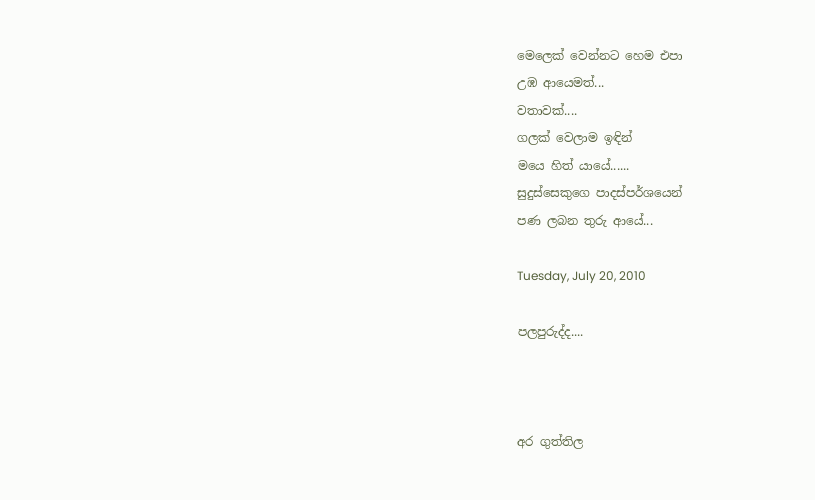මෙලෙක් වෙන්නට හෙම එපා
උඹ ආයෙමත්...
වතාවක්....
ගලක් වෙලාම ඉඳින්
මයෙ හිත් යායේ......
සුදුස්සෙකුගෙ පාදස්පර්ශයෙන්
පණ ලබන තුරු ආයේ...

Tuesday, July 20, 2010

පලපුරුද්ද....



අර ගුත්තිල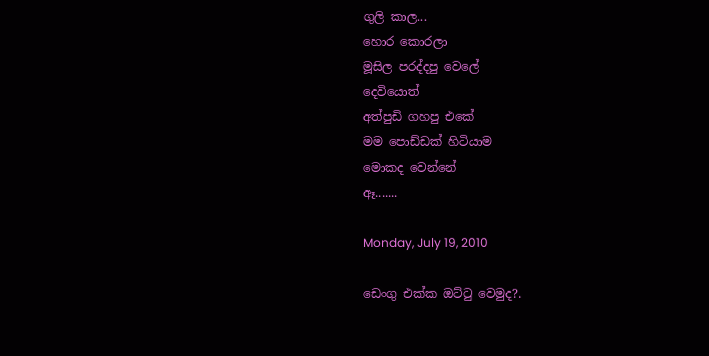ගුලි කාල...
හොර කොරලා
මූසිල පරද්දපු වෙලේ
දෙවියොත්
අත්පුඩි ගහපු එකේ
මම පොඩ්ඩක් හිටියාම
මොකද වෙන්නේ
ඈ.......

Monday, July 19, 2010

ඩෙංගු එක්ක ඔට්ටු වෙමුද?.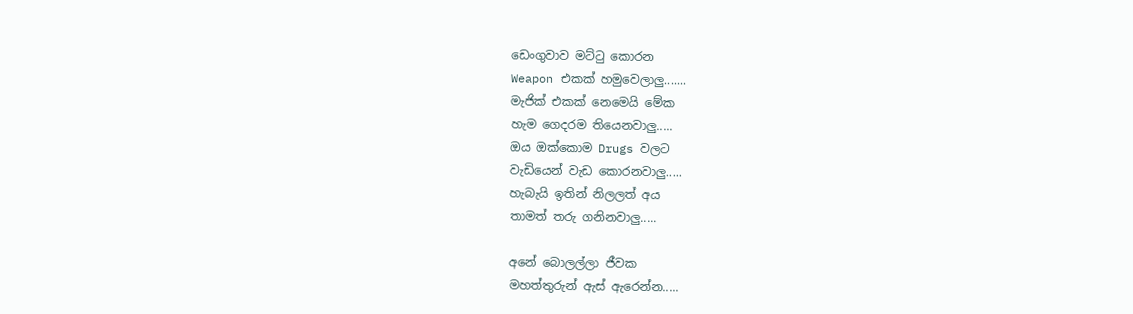ඩෙංගුවාව මට්ටු කොරන
Weapon එකක් හමුවෙලාලු.......
මැජික් එකක් නෙමෙයි මේක
හැම ගෙදරම තියෙනවාලු.....
ඔය ඔක්කොම Drugs වලට
වැඩියෙන් වැඩ කොරනවාලු.....
හැබැයි ඉතින් නිලලත් අය
තාමත් තරු ගනිනවාලු.....

අනේ බොලල්ලා ජීවක
මහත්තුරුන් ඇස් ඇරෙන්න.....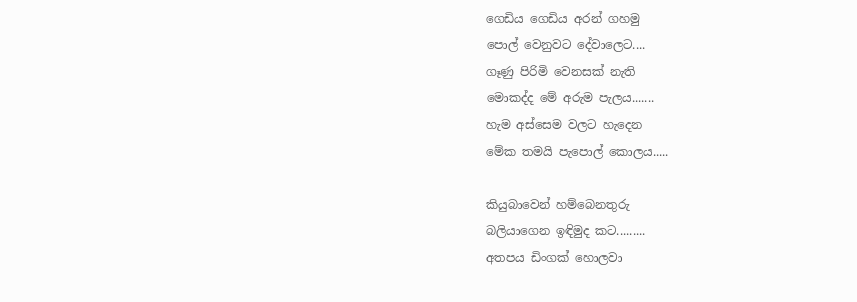ගෙඩිය ගෙඩිය අරන් ගහමු
පොල් වෙනුවට දේවාලෙට....
ගෑණු පිරිමි වෙනසක් නැති
මොකද්ද මේ අරුම පැලය.......
හැම අස්සෙම වලට හැදෙන
මේක තමයි පැපොල් කොලය.....

කියුබාවෙන් හම්බෙනතුරු
බලියාගෙන ඉඳිමුද කට.........
අතපය ඩිංගක් හොලවා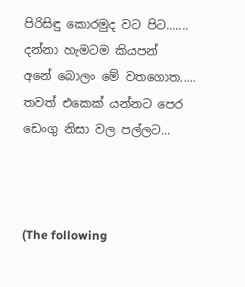පිරිසිඳු කොරමුද වට පිට.......
දන්නා හැමටම කියපන්
අනේ බොලං මේ වතගොත.....
තවත් එකෙක් යන්නට පෙර
ඩෙංගු නිසා වල පල්ලට...



(The following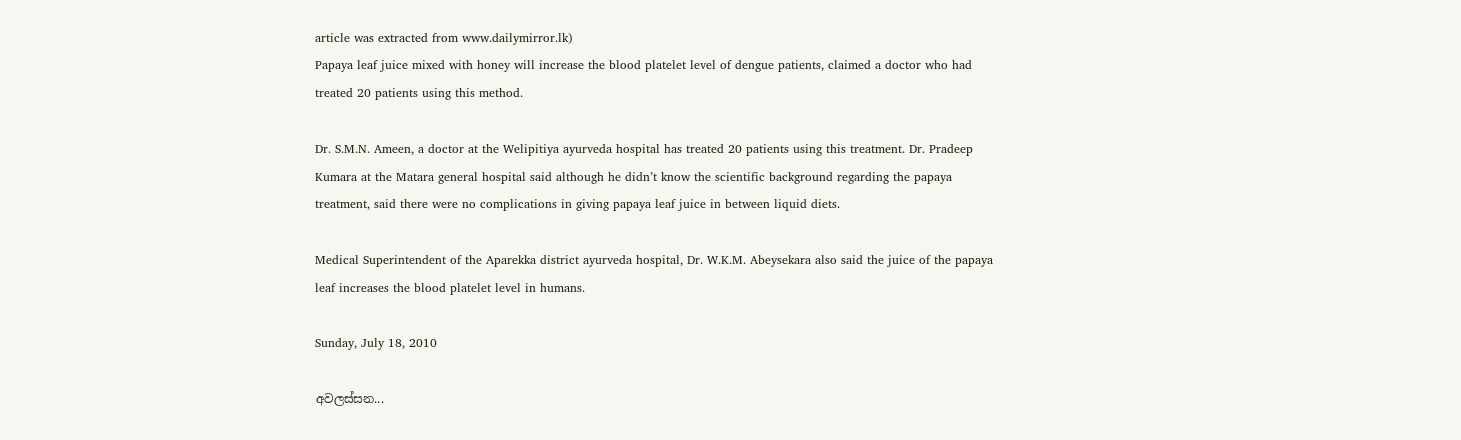article was extracted from www.dailymirror.lk)
Papaya leaf juice mixed with honey will increase the blood platelet level of dengue patients, claimed a doctor who had treated 20 patients using this method.

Dr. S.M.N. Ameen, a doctor at the Welipitiya ayurveda hospital has treated 20 patients using this treatment. Dr. Pradeep Kumara at the Matara general hospital said although he didn’t know the scientific background regarding the papaya treatment, said there were no complications in giving papaya leaf juice in between liquid diets.

Medical Superintendent of the Aparekka district ayurveda hospital, Dr. W.K.M. Abeysekara also said the juice of the papaya leaf increases the blood platelet level in humans.

Sunday, July 18, 2010

අවලස්සන...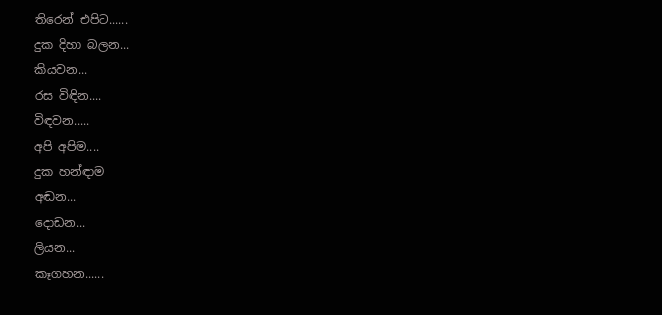තිරෙන් එපිට......
දුක දිහා බලන...
කියවන...
රස විඳින....
විඳවන.....
අපි අපිම....
දුක හන්ඳාම
අඬන...
දොඩන...
ලියන...
කෑගහන......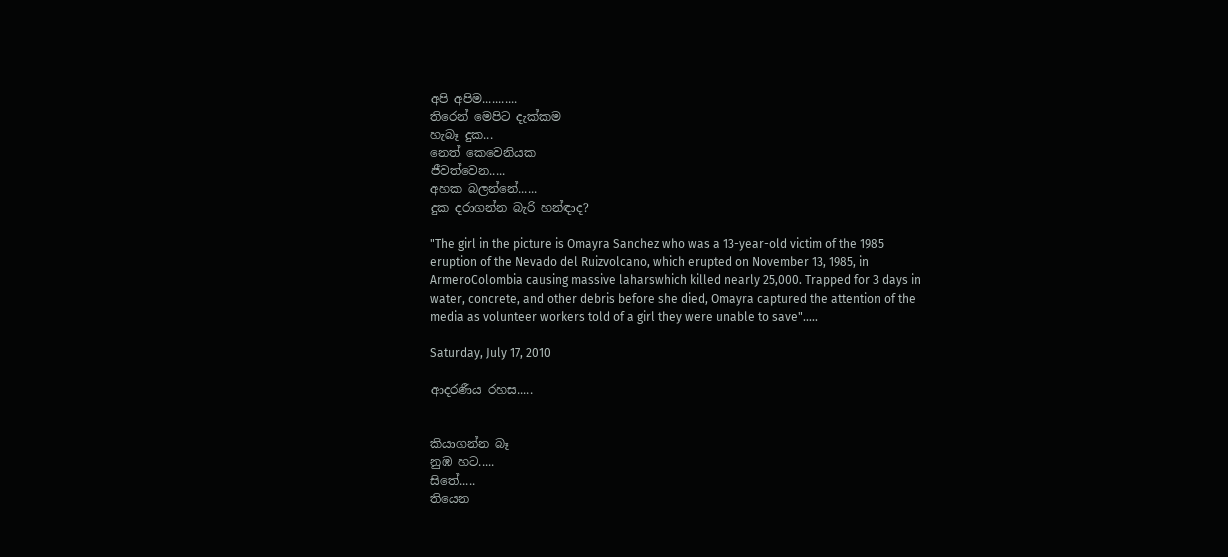අපි අපිම...........
තිරෙන් මෙපිට දැක්කම
හැබෑ දුක...
නෙත් කෙවෙනියක
ජීවත්වෙන.....
අහක බලන්නේ......
දුක දරාගන්න බැරි හන්ඳාද?

"The girl in the picture is Omayra Sanchez who was a 13-year-old victim of the 1985 eruption of the Nevado del Ruizvolcano, which erupted on November 13, 1985, in ArmeroColombia causing massive laharswhich killed nearly 25,000. Trapped for 3 days in water, concrete, and other debris before she died, Omayra captured the attention of the media as volunteer workers told of a girl they were unable to save".....

Saturday, July 17, 2010

ආදරණීය රහස.....


කියාගන්න බෑ
නුඹ හට.....
සිතේ.....
තියෙන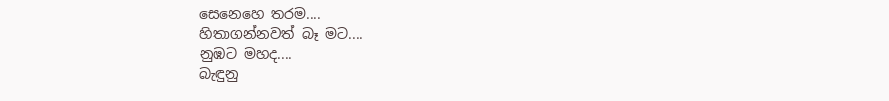සෙනෙහෙ තරම....
හිතාගන්නවත් බෑ මට....
නුඹට මහද....
බැඳුනු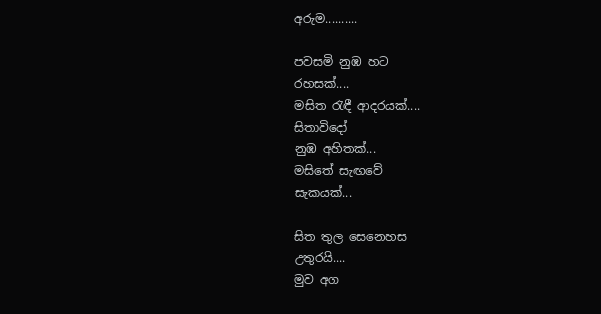අරුම..........

පවසමි නුඹ හට
රහසක්....
මසිත රැඳී ආදරයක්....
සිතාවිදෝ
නුඹ අහිතක්...
මසිතේ සැඟවේ
සැකයක්...

සිත තුල සෙනෙහස
උතුරයි....
මුව අග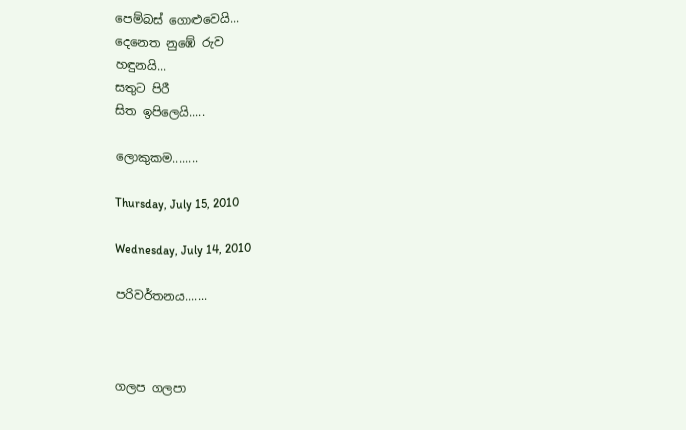පෙම්බස් ගොළුවෙයි...
දෙනෙත නුඹේ රුව
හඳුනයි...
සතුට පිරී
සිත ඉපිලෙයි.....

ලොකුකම........

Thursday, July 15, 2010

Wednesday, July 14, 2010

පරිවර්තනය.......



ගලප ගලපා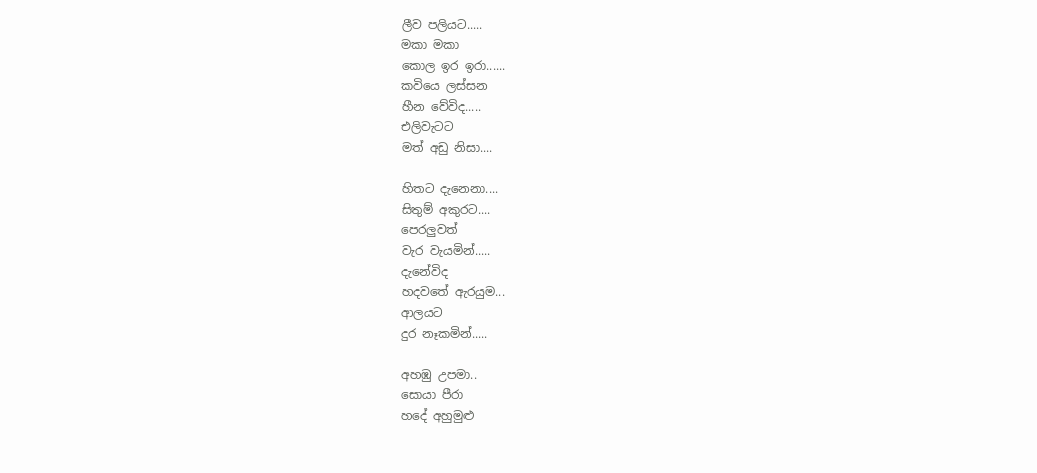ලීව පලියට.....
මකා මකා
කොල ඉර ඉරා......
කවියෙ ලස්සන
හීන වේවිද.....
එලිවැටට
මත් අඩු නිසා....

හිතට දැනෙනා....
සිතුම් අකුරට....
පෙරලුවත්
වැර වැයමින්.....
දැනේවිද
හදවතේ ඇරයුම...
ආලයට
දුර නෑකමින්.....

අහඹු උපමා..
සොයා පීරා
හදේ අහුමුළු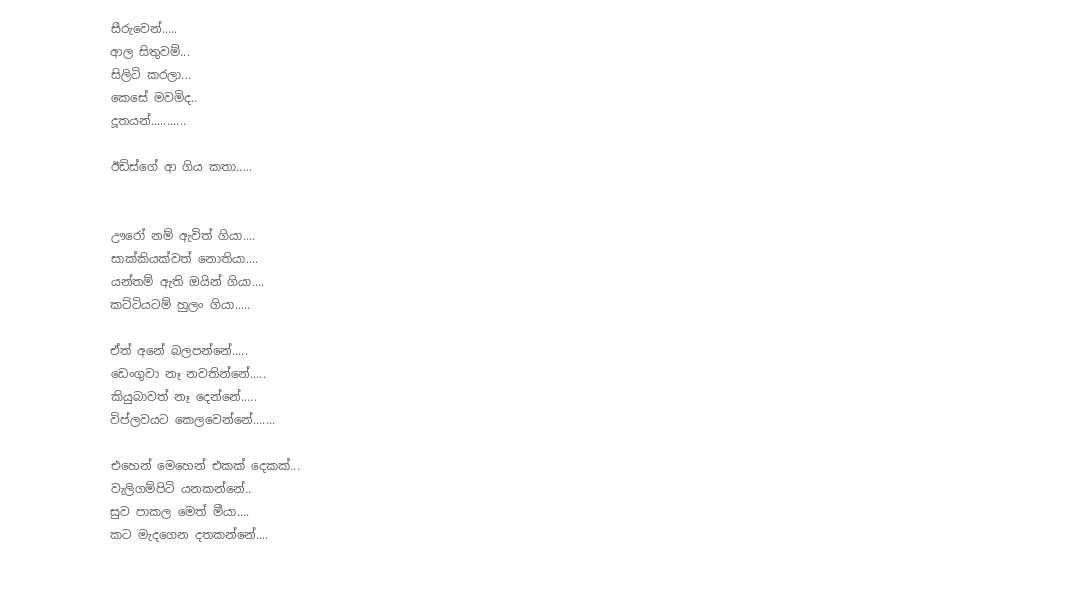සීරුවෙන්.....
ආල සිතුවම්...
සිලිටි කරලා...
කෙසේ මවමිද..
දූතයන්...........

ඊඩිස්ගේ ආ ගිය කතා.....


ඌරෝ නම් ඇවිත් ගියා....
සාක්කියක්වත් නොතියා....
යන්තම් ඇති ඔයින් ගියා....
කට්ටියටම් හුලං ගියා.....

ඒත් අනේ බලපන්නේ.....
ඩෙංගුවා නෑ නවතින්නේ.....
කියුබාවත් නෑ දෙන්නේ.....
විප්ලවයට කෙලවෙන්නේ.......

එහෙන් මෙහෙන් එකක් දෙකක්...
වැලිගම්පිටි යනකන්නේ..
සුව පාකල මෙත් මීයා....
කට මැදගෙන දතකන්නේ....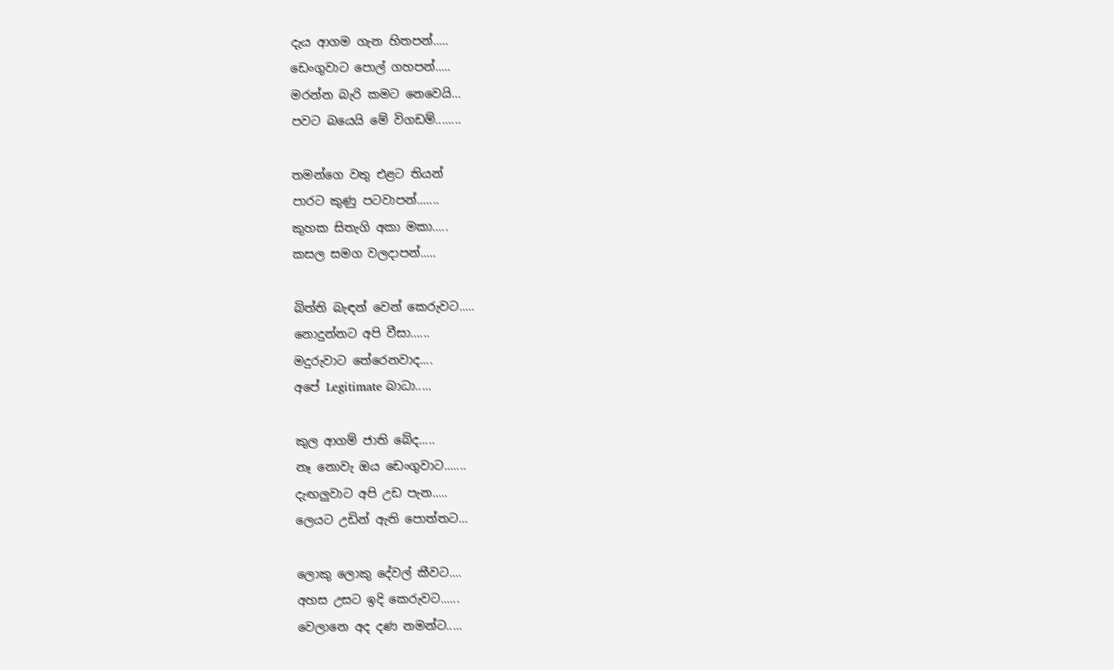දැය ආගම ගැන හිතපන්.....
ඩෙංගුවාට පොල් ගහපන්.....
මරන්න බැරි කමට නෙවෙයි...
පවට බයෙයි මේ විගඩම්........

තමන්ගෙ වතු එළට තියන්
පාරට කුණු පටවාපන්.......
කුහක සිතැගි අකා මකා.....
කසල සමග වලදාපන්.....

බිත්ති බැඳන් වෙන් කෙරුවට.....
නොදුන්නට අපි වීසා......
මදුරුවාට තේරෙනවාද....
අපේ Legitimate බාධා.....

කුල ආගම් ජාති බේද.....
නෑ නොවැ ඔය ඩෙංගුවාට.......
දැඟලුවාට අපි උඩ පැන.....
ලෙයට උඩින් ඇති පොත්තට...

ලොකු ලොකු දේවල් කීවට....
අහස උසට ඉදි කෙරුවට......
වෙලානෙ අද දණ නමන්ට.....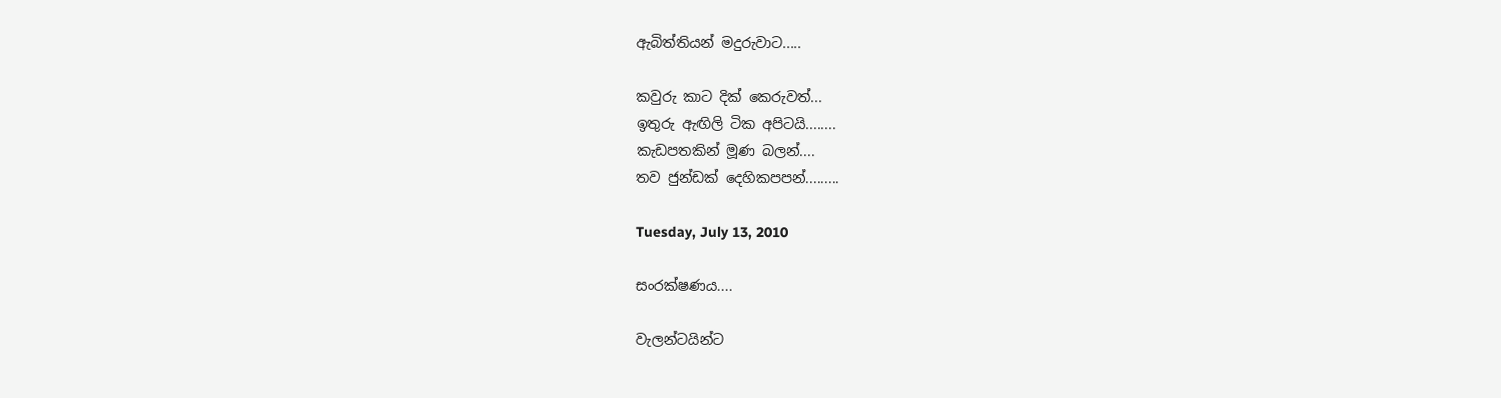ඇබිත්තියන් මදුරුවාට.....

කවුරු කාට දික් කෙරුවත්...
ඉතුරු ඇඟිලි ටික අපිටයි........
කැඩපතකින් මූණ බලන්....
තව ජුන්ඩක් දෙහිකපපන්.........

Tuesday, July 13, 2010

සංරක්ෂණය....

වැලන්ටයින්ට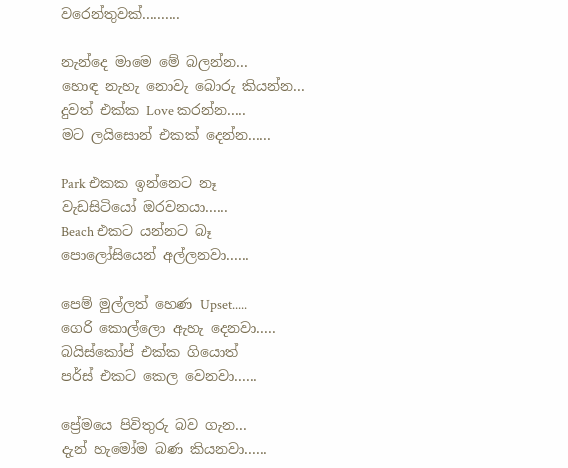වරෙන්තුවක්..........

නැන්දෙ මාමෙ මේ බලන්න...
හොඳ නැහැ නොවැ බොරු කියන්න...
දුවත් එක්ක Love කරන්න.....
මට ලයිසොන් එකක් දෙන්න......

Park එකක ඉන්නෙට නෑ
වැඩසිටියෝ ඔරවනයා......
Beach එකට යන්නට බෑ
පොලෝසියෙන් අල්ලනවා......

පෙම් මුල්ලත් හෙණ Upset.....
ගෙරි කොල්ලො ඇහැ දෙනවා.....
බයිස්කෝප් එක්ක ගියොත්
පර්ස් එකට කෙල වෙනවා......

ප්‍රේමයෙ පිවිතුරු බව ගැන...
දැන් හැමෝම බණ කියනවා......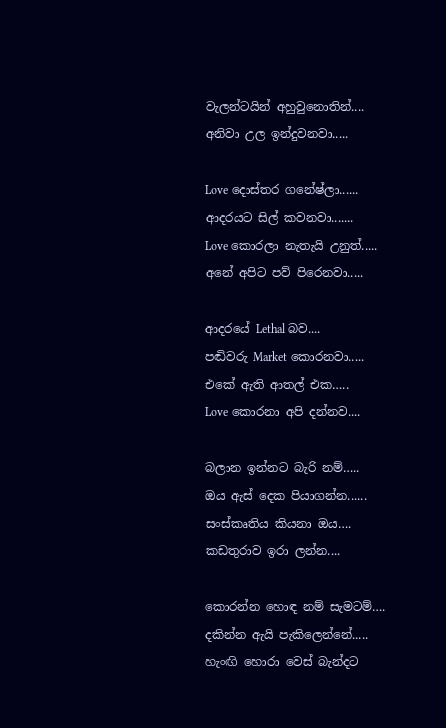වැලන්ටයින් අහුවුනොතින්....
අනිවා උල ඉන්දුවනවා.....

Love දොස්තර ගනේෂ්ලා......
ආදරයට සිල් කවනවා.......
Love කොරලා නැතැයි උනුත්.....
අනේ අපිට පව් පිරෙනවා.....

ආදරයේ Lethal බව....
පඬිවරු Market කොරනවා.....
එකේ ඇති ආතල් එක…..
Love කොරනා අපි දන්නව....

බලාන ඉන්නට බැරි නම්…..
ඔය ඇස් දෙක පියාගන්න......
සංස්කෘතිය කියනා ඔය….
කඩතුරාව ඉරා ලන්න....

කොරන්න හොඳ නම් සැමටම්….
දකින්න ඇයි පැකිලෙන්නේ.....
හැංඟි හොරා වෙස් බැන්දට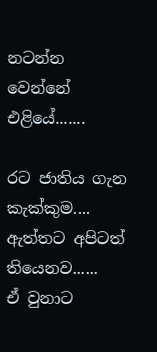නටන්න වෙන්නේ එළියේ.......

රට ජාතිය ගැන කැක්කුම....
ඇත්තට අපිටත් තියෙනව......
ඒ වුනාට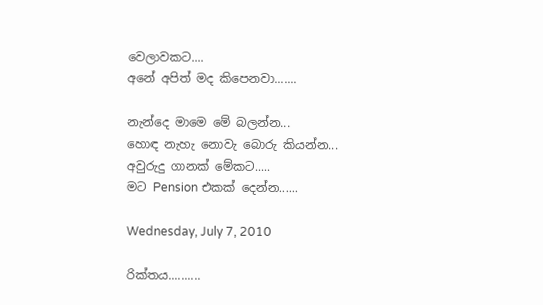වෙලාවකට....
අනේ අපිත් මද කිපෙනවා.......

නැන්දෙ මාමෙ මේ බලන්න...
හොඳ නැහැ නොවැ බොරු කියන්න...
අවුරුදු ගානක් මේකට.....
මට Pension එකක් දෙන්න......

Wednesday, July 7, 2010

රික්තය..........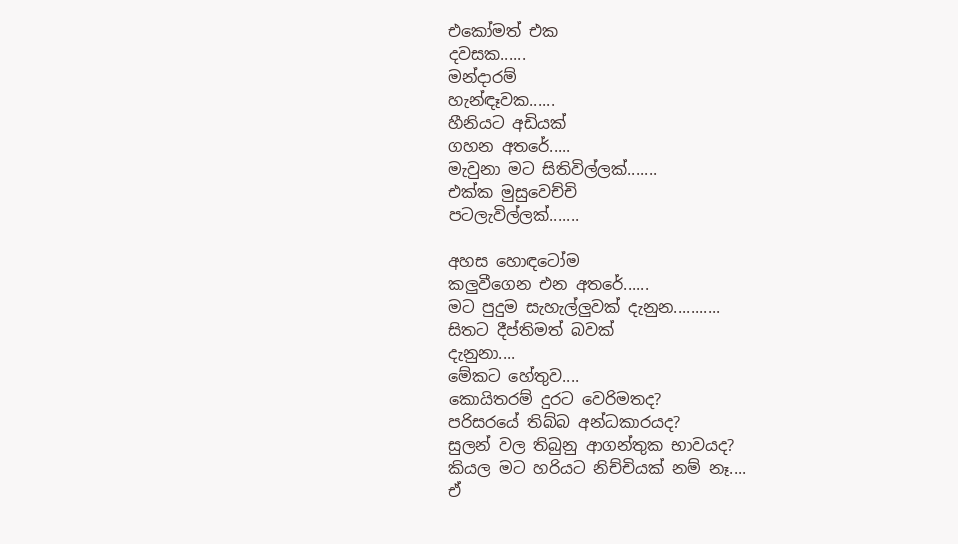එකෝමත් එක
දවසක......
මන්දාරම්
හැන්ඳෑවක......
හීනියට අඩියක්
ගහන අතරේ.....
මැවුනා මට සිතිවිල්ලක්.......
එක්ක මුසුවෙච්චි
පටලැවිල්ලක්.......

අහස හොඳටෝම
කලුවීගෙන එන අතරේ......
මට පුදුම සැහැල්ලුවක් දැනුන...........
සිතට දීප්තිමත් බවක්
දැනුනා....
මේකට හේතුව....
කොයිතරම් දුරට වෙරිමතද?
පරිසරයේ තිබ්බ අන්ධකාරයද?
සුලන් වල තිබුනු ආගන්තුක භාවයද?
කියල මට හරියට නිච්චියක් නම් නෑ....
ඒ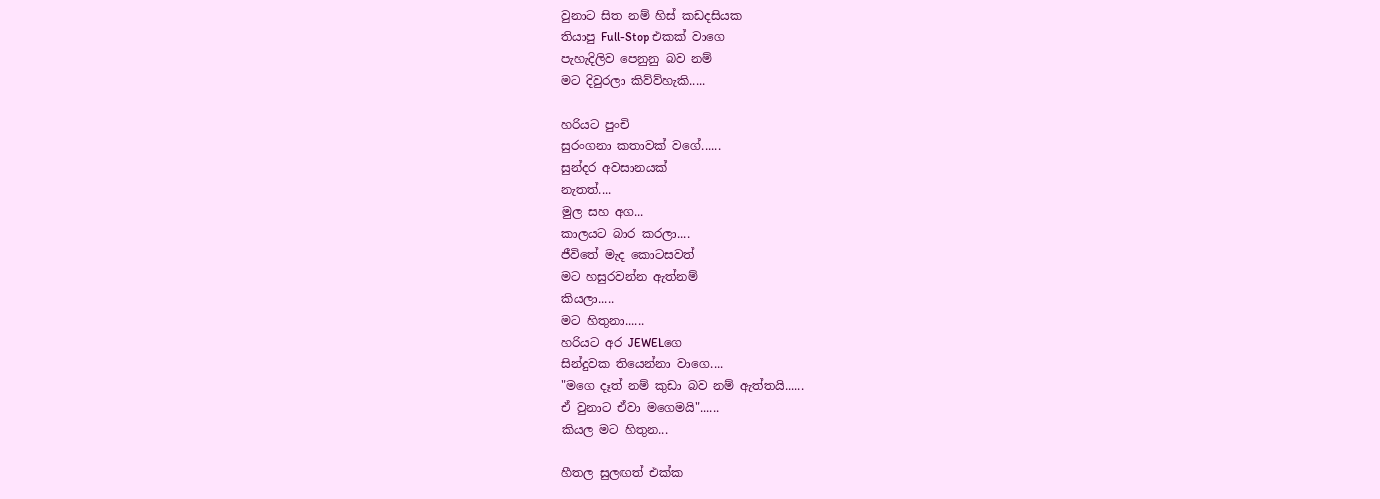වුනාට සිත නම් හිස් කඩදසියක
තියාපු Full-Stop එකක් වාගෙ
පැහැදිලිව පෙනුනු බව නම්
මට දිවුරලා කිව්ව්හැකි.....

හරියට පුංචි
සුරංගනා කතාවක් වගේ......
සුන්දර අවසානයක්
නැතත්....
මුල සහ අග...
කාලයට බාර කරලා....
ජීවිතේ මැද කොටසවත්
මට හසුරවන්න ඇත්නම්
කියලා.....
මට හිතුනා......
හරියට අර JEWELගෙ
සින්දුවක තියෙන්නා වාගෙ....
"මගෙ දෑත් නම් කුඩා බව නම් ඇත්තයි......
ඒ වුනාට ඒවා මගෙමයි"......
කියල මට හිතුන...

හීතල සුලඟත් එක්ක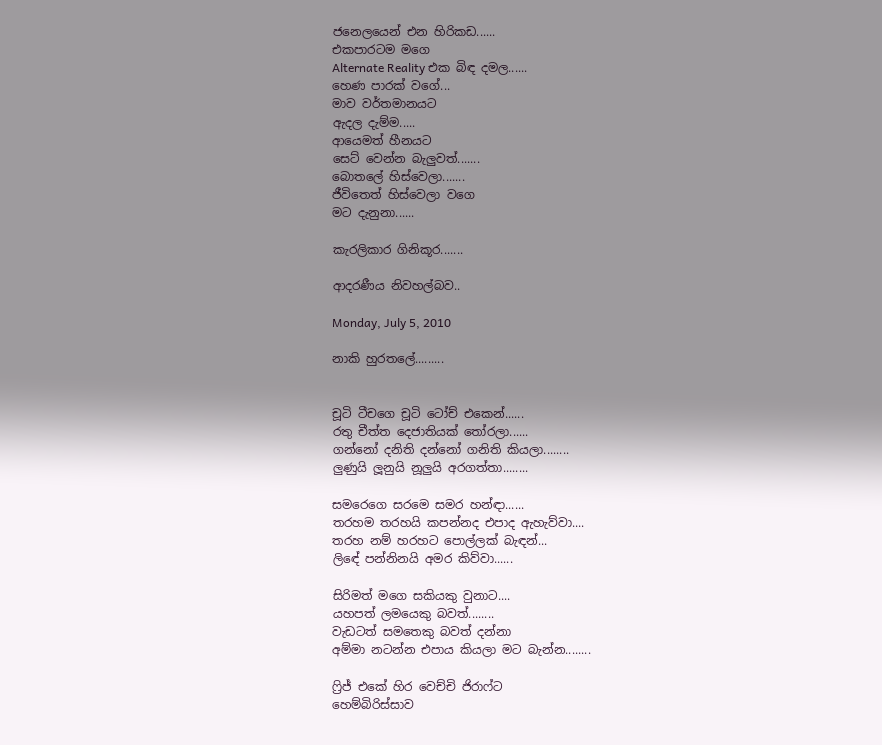ජනෙලයෙන් එන හිරිකඩ......
එකපාරටම මගෙ
Alternate Reality එක බිඳ දමල......
හෙණ පාරක් වගේ...
මාව වර්තමානයට
ඇදල දැම්ම.....
ආයෙමත් හීනයට
සෙට් වෙන්න බැලුවත්.......
බොතලේ හිස්වෙලා.......
ජීවිතෙත් හිස්වෙලා වගෙ
මට දැනුනා......

කැරලිකාර ගිනිකූර.......

ආදරණීය නිවහල්බව..

Monday, July 5, 2010

නාකි හුරතලේ.........


චූටි ටීචගෙ චූටි ටෝච් එකෙන්......
රතු චීත්ත දෙජාතියක් තෝරලා......
ගන්නෝ දනිති දන්නෝ ගනිති කියලා........
ලුණුයි ලූනුයි නූලුයි අරගත්තා........

සමරෙගෙ සරමෙ සමර හන්ඳා......
තරහම තරහයි කපන්නද එපාද ඇහැව්වා....
තරහ නම් හරහට පොල්ලක් බැඳන්...
ලිඳේ පන්නිනයි අමර කිව්වා......

සිරිමත් මගෙ සකියකු වුනාට....
යහපත් ලමයෙකු බවත්........
වැඩටත් සමතෙකු බවත් දන්නා
අම්මා නටන්න එපාය කියලා මට බැන්න........

ෆ්‍රිජ් එකේ හිර වෙච්චි ජිරාෆ්ට
හෙම්බිරිස්සාව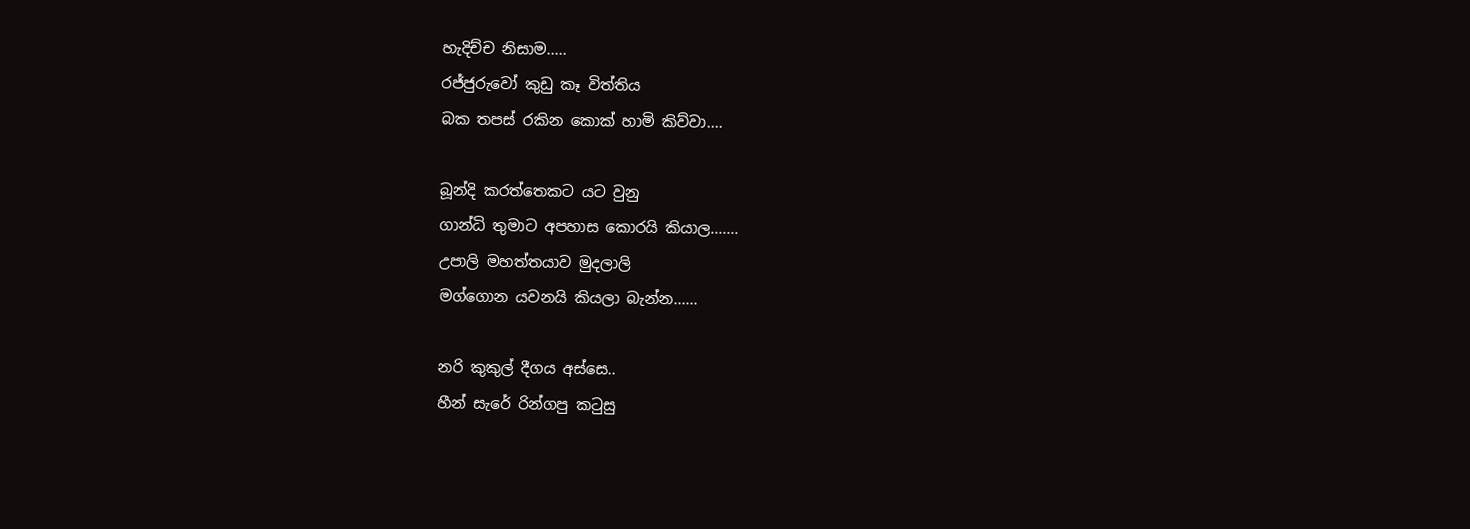හැදිච්ච නිසාම.....
රජ්ජුරුවෝ කුඩු කෑ විත්තිය
බක තපස් රකින කොක් හාමි කිව්වා....

බූන්දි කරත්තෙකට යට වුනු
ගාන්ධි තුමාට අපහාස කොරයි කියාල.......
උපාලි මහත්තයාව මුදලාලි
මග්ගොන යවනයි කියලා බැන්න......

නරි කුකුල් දීගය අස්සෙ..
හීන් සැරේ රින්ගපු කටුසු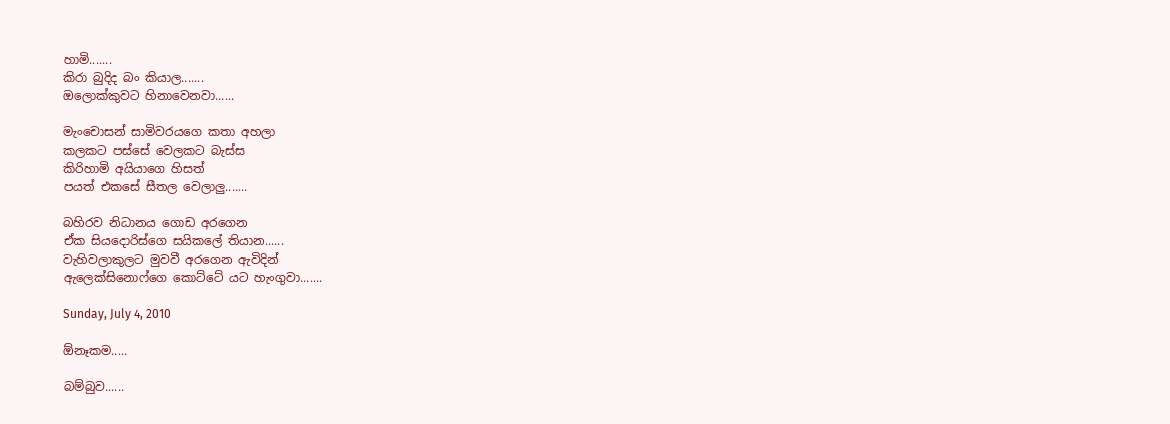හාමි.......
කිරා බුදිද බං කියාල.......
ඔලොක්කුවට හිනාවෙනවා......

මැංචොසන් සාමිවරයගෙ කතා අහලා
කලකට පස්සේ වෙලකට බැස්ස
කිරිහාමි අයියාගෙ හිසත්
පයත් එකසේ සීතල වෙලාලු.......

බහිරව නිධානය ගොඩ අරගෙන
ඒක සියදොරිස්ගෙ සයිකලේ තියාන......
වැහිවලාකුලට මුවවී අරගෙන ඇවිදින්
ඇලෙක්සිනොෆ්ගෙ කොට්ටේ යට හැංගුවා.......

Sunday, July 4, 2010

ඕනෑකම.....

බම්බුව......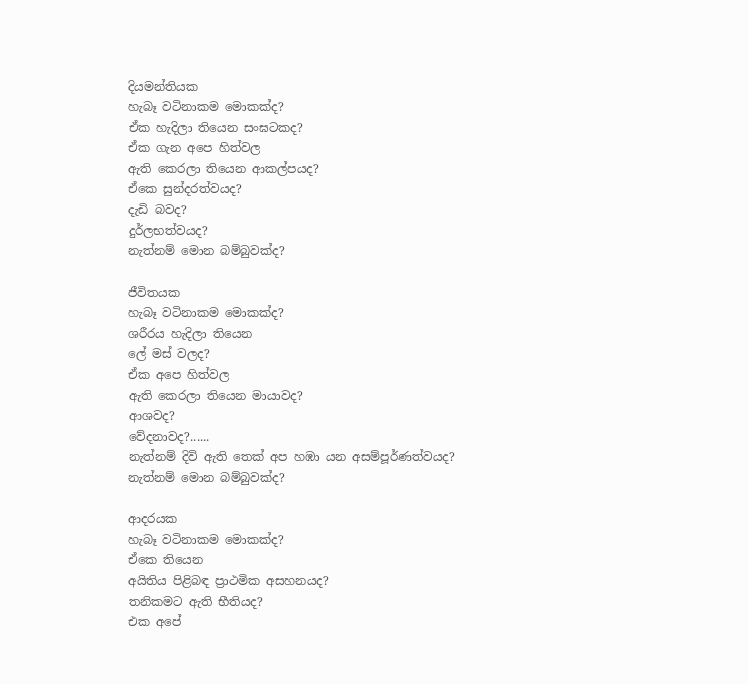දියමන්තියක
හැබෑ වටිනාකම මොකක්ද?
ඒක හැදිලා තියෙන සංඝටකද?
ඒක ගැන අපෙ හිත්වල
ඇති කෙරලා තියෙන ආකල්පයද?
ඒකෙ සුන්දරත්වයද?
දැඩි බවද?
දුර්ලභත්වයද?
නැත්නම් මොන බම්බුවක්ද?

ජීවිතයක
හැබෑ වටිනාකම මොකක්ද?
ශරීරය හැදිලා තියෙන
ලේ මස් වලද?
ඒක අපෙ හිත්වල
ඇති කෙරලා තියෙන මායාවද?
ආශවද?
වේදනාවද?......
නැත්නම් දිවි ඇති තෙක් අප හඹා යන අසම්පූර්ණත්වයද?
නැත්නම් මොන බම්බුවක්ද?

ආදරයක
හැබෑ වටිනාකම මොකක්ද?
ඒකෙ තියෙන
අයිතිය පිළිබඳ ප්‍රාථමික අසහනයද?
තනිකමට ඇති භීතියද?
එක අපේ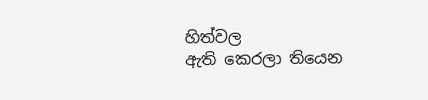හිත්වල
ඇති කෙරලා තියෙන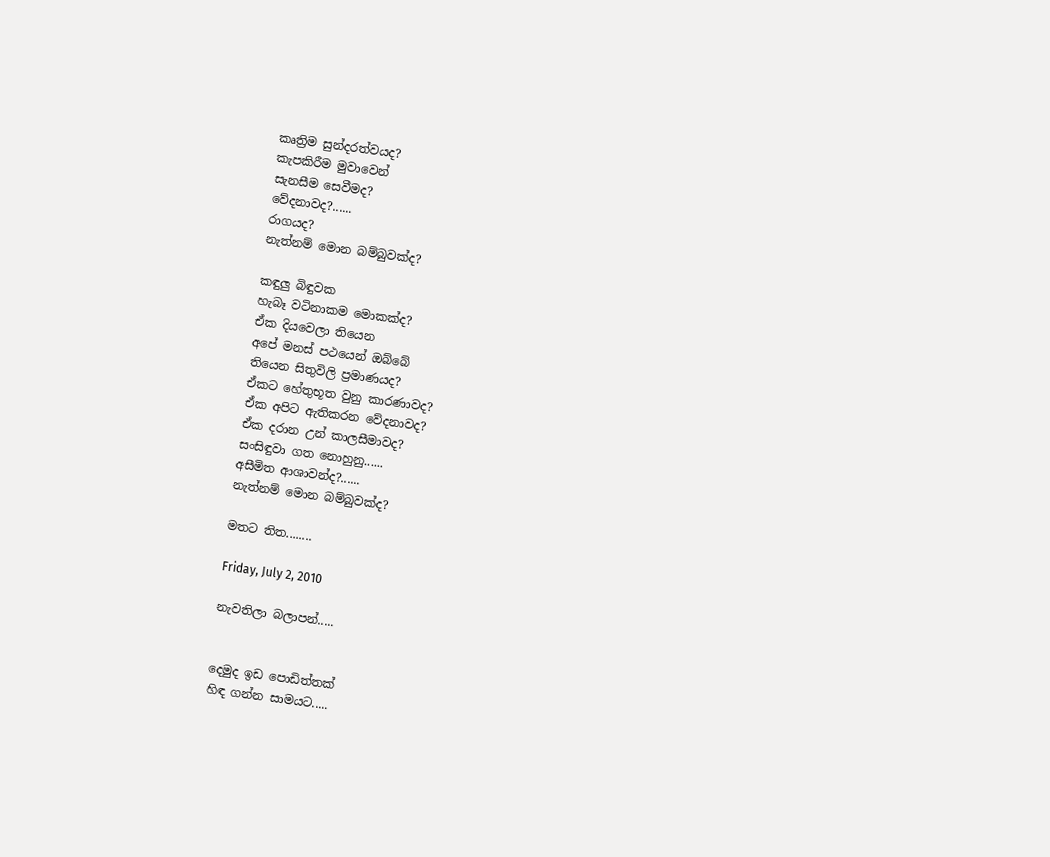කෘත්‍රිම සුන්දරත්වයද?
කැපකිරීම මුවාවෙන්
සැනසීම සෙවීමද?
වේදනාවද?......
රාගයද?
නැත්නම් මොන බම්බුවක්ද?

කඳුලු බිඳුවක
හැබෑ වටිනාකම මොකක්ද?
ඒක දියවෙලා තියෙන
අපේ මනස් පථයෙන් ඔබ්බේ
තියෙන සිතුවිලි ප්‍රමාණයද?
ඒකට හේතුභූත වුනු කාරණාවද?
ඒක අපිට ඇතිකරන වේදනාවද?
ඒක දරාන උන් කාලසීමාවද?
සංසිඳුවා ගත නොහුනු......
අසීමිත ආශාවන්ද?......
නැත්නම් මොන බම්බුවක්ද?

මතට තිත........

Friday, July 2, 2010

නැවතිලා බලාපන්.....


දෙමුද ඉඩ පොඩිත්තක්
හිඳ ගන්න සාමයට.....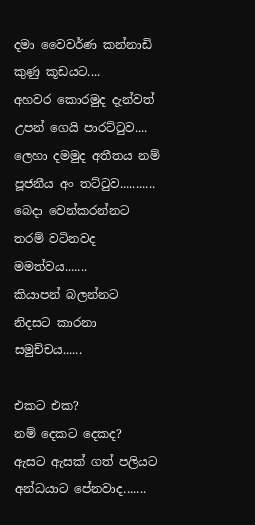දමා වෛවර්ණ කන්නාඩි
කුණු කූඩයට....
අහවර කොරමුද දැන්වත්
උපන් ගෙයි පාරට්ටුව....
ලෙහා දමමුද අතීතය නම්
පූජනීය අං තට්ටුව...........
බෙදා වෙන්කරන්නට
තරම් වටිනවද මමත්වය.......
කියාපන් බලන්නට
නිදසට කාරනා සමුච්චය......

එකට එක?
නම් දෙකට දෙකද?
ඇසට ඇසක් ගත් පලියට
අන්ධයාට පේනවාද.......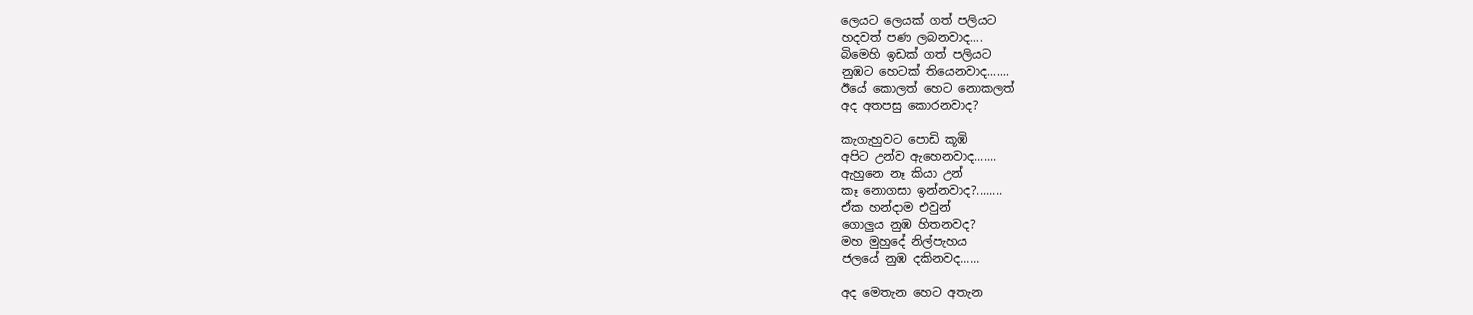ලෙයට ලෙයක් ගත් පලියට
හදවත් පණ ලබනවාද....
බිමෙහි ඉඩක් ගත් පලියට
නුඹට හෙටක් තියෙනවාද.......
ඊයේ කොලත් හෙට නොකලත්
අද අතපසු කොරනවාද?

කැගැහුවට පොඩි කූඹි
අපිට උන්ව ඇහෙනවාද.......
ඇහුනෙ නෑ කියා උන්
කෑ නොගසා ඉන්නවාද?........
ඒක හන්දාම එවුන්
ගොලුය නුඹ හිතනවද?
මහ මුහුදේ නිල්පැහය
ජලයේ නුඹ දකිනවද......

අද මෙතැන හෙට අතැන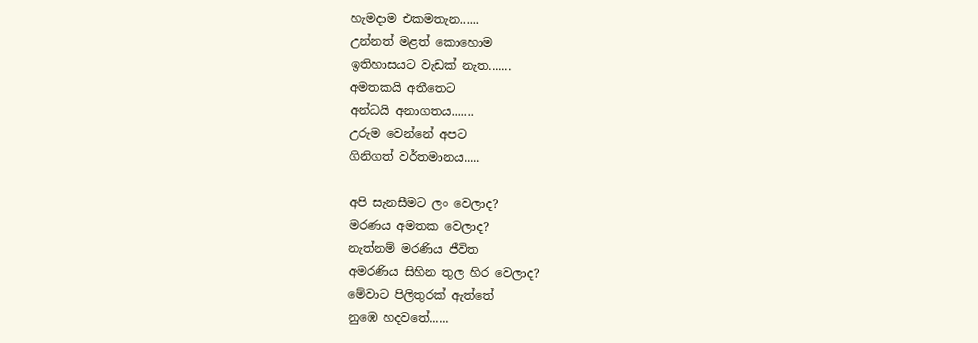හැමදාම එකමතැන......
උන්නත් මළත් කොහොම
ඉතිහාසයට වැඩක් නැත.......
අමතකයි අතීතෙට
අන්ධයි අනාගතය.......
උරුම වෙන්නේ අපට
ගිනිගත් වර්තමානය.....

අපි සැනසීමට ලං වෙලාද?
මරණය අමතක වෙලාද?
නැත්නම් මරණිය ජීවිත
අමරණිය සිහින තුල හිර වෙලාද?
මේවාට පිලිතුරක් ඇත්තේ
නුඹෙ හදවතේ......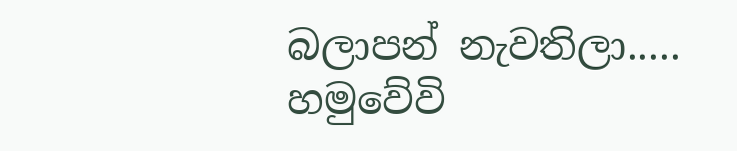බලාපන් නැවතිලා.....
හමුවේවි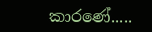කාරණේ.....